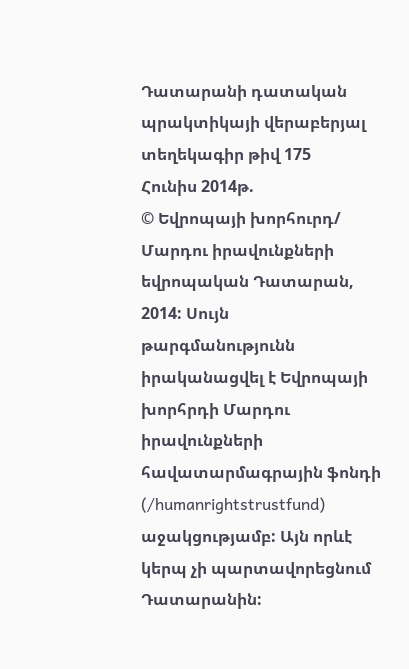Դատարանի դատական պրակտիկայի վերաբերյալ տեղեկագիր թիվ 175
Հունիս 2014թ.
© Եվրոպայի խորհուրդ/ Մարդու իրավունքների եվրոպական Դատարան, 2014: Սույն թարգմանությունն իրականացվել է Եվրոպայի խորհրդի Մարդու իրավունքների հավատարմագրային ֆոնդի (/humanrightstrustfund) աջակցությամբ: Այն որևէ կերպ չի պարտավորեցնում Դատարանին: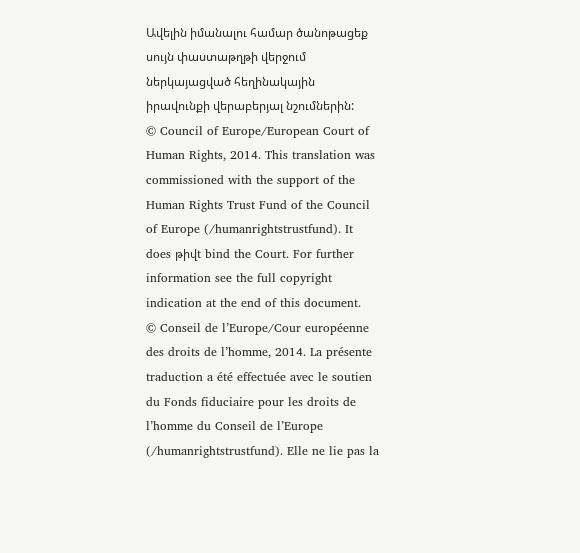Ավելին իմանալու համար ծանոթացեք սույն փաստաթղթի վերջում ներկայացված հեղինակային իրավունքի վերաբերյալ նշումներին:
© Council of Europe/European Court of Human Rights, 2014. This translation was commissioned with the support of the Human Rights Trust Fund of the Council of Europe (/humanrightstrustfund). It does թիվt bind the Court. For further information see the full copyright indication at the end of this document.
© Conseil de l’Europe/Cour européenne des droits de l’homme, 2014. La présente traduction a été effectuée avec le soutien du Fonds fiduciaire pour les droits de l’homme du Conseil de l’Europe (/humanrightstrustfund). Elle ne lie pas la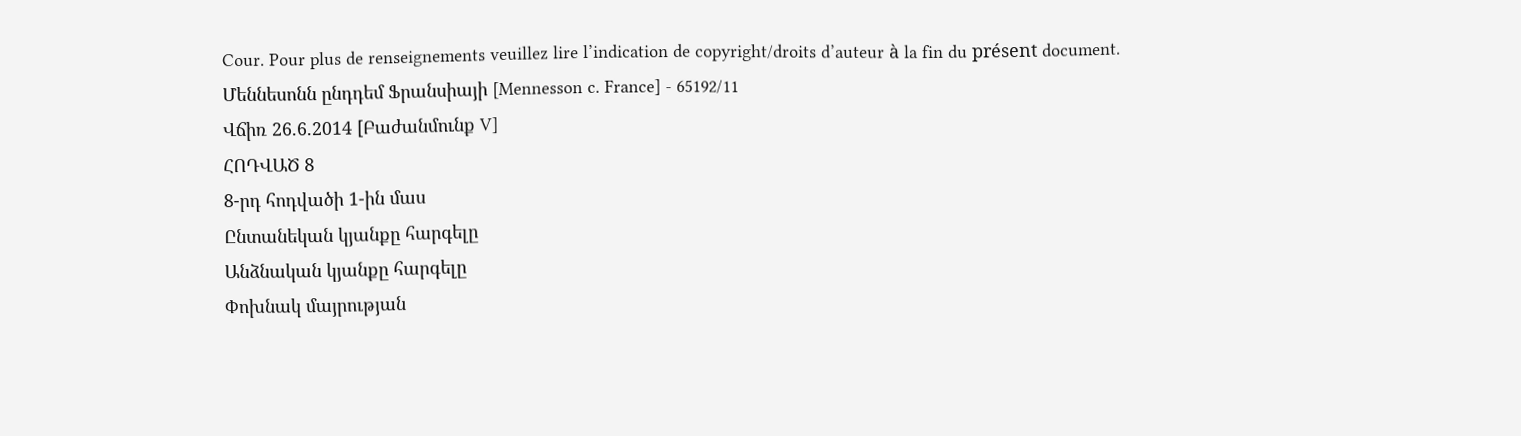Cour. Pour plus de renseignements veuillez lire l’indication de copyright/droits d’auteur à la fin du présent document.
Մեննեսոնն ընդդեմ Ֆրանսիայի [Mennesson c. France] - 65192/11
Վճիռ 26.6.2014 [Բաժանմունք V]
ՀՈԴՎԱԾ 8
8-րդ հոդվածի 1-ին մաս
Ընտանեկան կյանքը հարգելը
Անձնական կյանքը հարգելը
Փոխնակ մայրության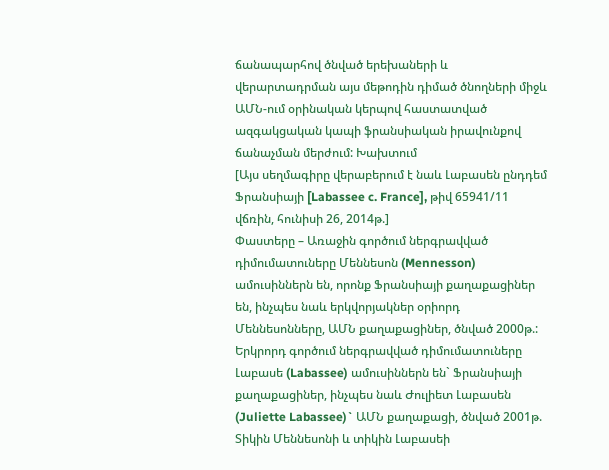ճանապարհով ծնված երեխաների և վերարտադրման այս մեթոդին դիմած ծնողների միջև ԱՄՆ-ում օրինական կերպով հաստատված ազգակցական կապի ֆրանսիական իրավունքով ճանաչման մերժում: Խախտում
[Այս սեղմագիրը վերաբերում է նաև Լաբասեն ընդդեմ Ֆրանսիայի [Labassee c. France], թիվ 65941/11 վճռին, հունիսի 26, 2014թ.]
Փաստերը – Առաջին գործում ներգրավված դիմումատուները Մեննեսոն (Mennesson) ամուսիններն են, որոնք Ֆրանսիայի քաղաքացիներ են, ինչպես նաև երկվորյակներ օրիորդ Մեննեսոնները, ԱՄՆ քաղաքացիներ, ծնված 2000թ.: Երկրորդ գործում ներգրավված դիմումատուները Լաբասե (Labassee) ամուսիններն են` Ֆրանսիայի քաղաքացիներ, ինչպես նաև Ժուլիետ Լաբասեն (Juliette Labassee)` ԱՄՆ քաղաքացի, ծնված 2001թ.
Տիկին Մեննեսոնի և տիկին Լաբասեի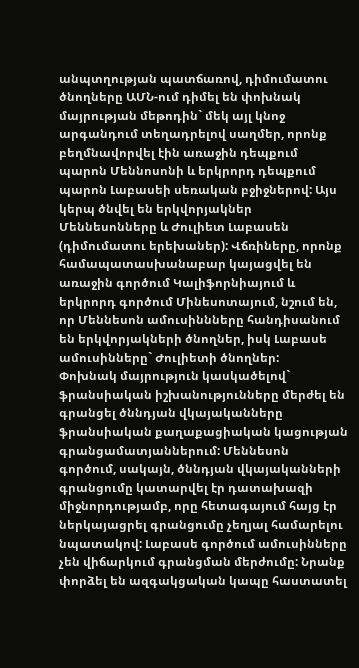անպտղության պատճառով, դիմումատու ծնողները ԱՄՆ-ում դիմել են փոխնակ մայրության մեթոդին` մեկ այլ կնոջ արգանդում տեղադրելով սաղմեր, որոնք բեղմնավորվել էին առաջին դեպքում պարոն Մեննոսոնի և երկրորդ դեպքում պարոն Լաբասեի սեռական բջիջներով: Այս կերպ ծնվել են երկվորյակներ Մեննեսոնները և Ժուլիետ Լաբասեն (դիմումատու երեխաներ): Վճռիները, որոնք համապատասխանաբար կայացվել են առաջին գործում Կալիֆորնիայում և երկրորդ գործում Մինեսոտայում, նշում են, որ Մեննեսոն ամուսիննները հանդիսանում են երկվորյակների ծնողներ, իսկ Լաբասե ամուսինները` Ժուլիետի ծնողներ:
Փոխնակ մայրություն կասկածելով` ֆրանսիական իշխանությունները մերժել են գրանցել ծննդյան վկայականները ֆրանսիական քաղաքացիական կացության գրանցամատյաններում: Մեննեսոն գործում, սակայն, ծննդյան վկայականների գրանցումը կատարվել էր դատախազի միջնորդությամբ, որը հետագայում հայց էր ներկայացրել գրանցումը չեղյալ համարելու նպատակով: Լաբասե գործում ամուսինները չեն վիճարկում գրանցման մերժումը: Նրանք փորձել են ազգակցական կապը հաստատել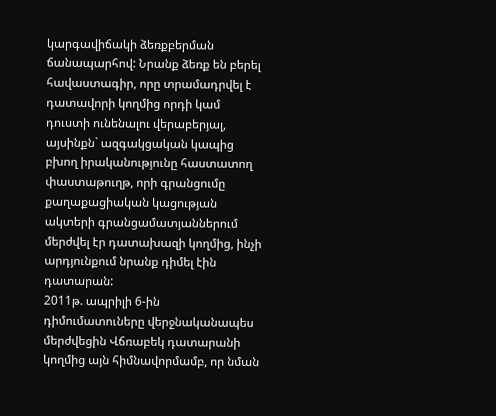կարգավիճակի ձեռքբերման ճանապարհով: Նրանք ձեռք են բերել հավաստագիր, որը տրամադրվել է դատավորի կողմից որդի կամ դուստի ունենալու վերաբերյալ, այսինքն` ազգակցական կապից բխող իրականությունը հաստատող փաստաթուղթ, որի գրանցումը քաղաքացիական կացության ակտերի գրանցամատյաններում մերժվել էր դատախազի կողմից, ինչի արդյունքում նրանք դիմել էին դատարան:
2011թ. ապրիլի 6-ին դիմումատուները վերջնականապես մերժվեցին Վճռաբեկ դատարանի կողմից այն հիմնավորմամբ, որ նման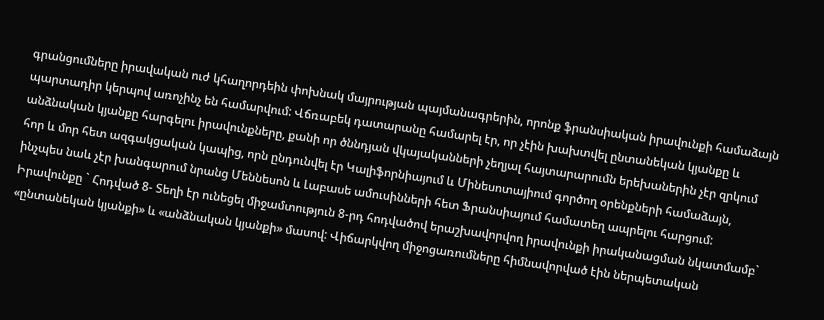գրանցումները իրավական ուժ կհաղորդեին փոխնակ մայրության պայմանագրերին, որոնք ֆրանսիական իրավունքի համաձայն պարտադիր կերպով առոչինչ են համարվում: Վճռաբեկ դատարանը համարել էր, որ չէին խախտվել ընտանեկան կյանքը և անձնական կյանքը հարգելու իրավունքները, քանի որ ծննդյան վկայականների չեղյալ հայտարարումն երեխաներին չէր զրկում հոր և մոր հետ ազգակցական կապից, որն ընդունվել էր Կալիֆորնիայում և Մինեսոտայիում գործող օրենքների համաձայն, ինչպես նաև չէր խանգարում նրանց Մեննեսոն և Լաբասե ամուսինների հետ Ֆրանսիայում համատեղ ապրելու հարցում:
Իրավունքը ` Հոդված 8- Տեղի էր ունեցել միջամտություն 8-րդ հոդվածով երաշխավորվող իրավունքի իրականացման նկատմամբ` «ընտանեկան կյանքի» և «անձնական կյանքի» մասով: Վիճարկվող միջոցառումները հիմնավորված էին ներպետական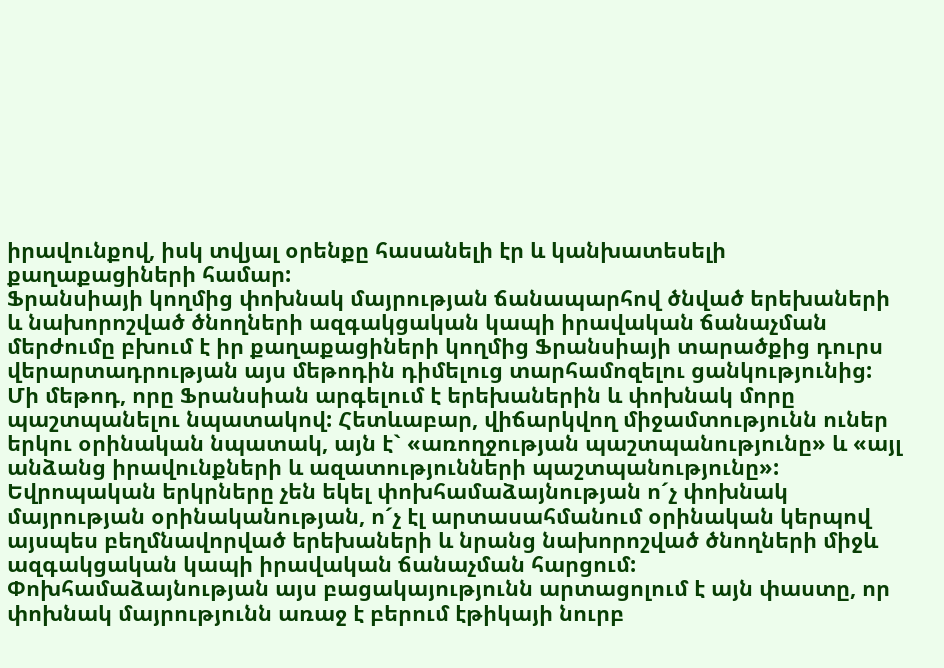իրավունքով, իսկ տվյալ օրենքը հասանելի էր և կանխատեսելի քաղաքացիների համար:
Ֆրանսիայի կողմից փոխնակ մայրության ճանապարհով ծնված երեխաների և նախորոշված ծնողների ազգակցական կապի իրավական ճանաչման մերժումը բխում է իր քաղաքացիների կողմից Ֆրանսիայի տարածքից դուրս վերարտադրության այս մեթոդին դիմելուց տարհամոզելու ցանկությունից: Մի մեթոդ, որը Ֆրանսիան արգելում է երեխաներին և փոխնակ մորը պաշտպանելու նպատակով: Հետևաբար, վիճարկվող միջամտությունն ուներ երկու օրինական նպատակ, այն է` «առողջության պաշտպանությունը» և «այլ անձանց իրավունքների և ազատությունների պաշտպանությունը»:
Եվրոպական երկրները չեն եկել փոխհամաձայնության ո´չ փոխնակ մայրության օրինականության, ո´չ էլ արտասահմանում օրինական կերպով այսպես բեղմնավորված երեխաների և նրանց նախորոշված ծնողների միջև ազգակցական կապի իրավական ճանաչման հարցում: Փոխհամաձայնության այս բացակայությունն արտացոլում է այն փաստը, որ փոխնակ մայրությունն առաջ է բերում էթիկայի նուրբ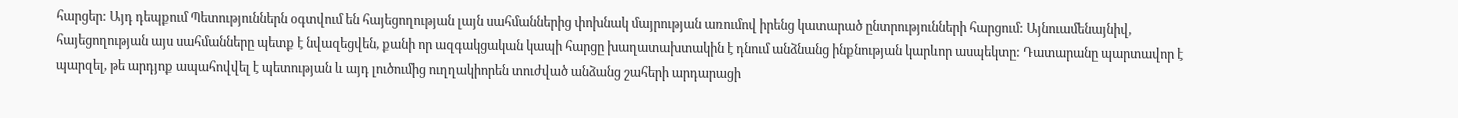հարցեր: Այդ դեպքում Պետություններն օգտվում են հայեցողության լայն սահմաններից փոխնակ մայրության առումով իրենց կատարած ընտրությունների հարցում: Այնուամենայնիվ, հայեցողության այս սահմանները պետք է նվազեցվեն, քանի որ ազգակցական կապի հարցը խաղատախտակին է դնում անձնանց ինքնության կարևոր ասպեկտը: Դատարանը պարտավոր է պարզել, թե արդյոք ապահովվել է պետության և այդ լուծումից ուղղակիորեն տուժված անձանց շահերի արդարացի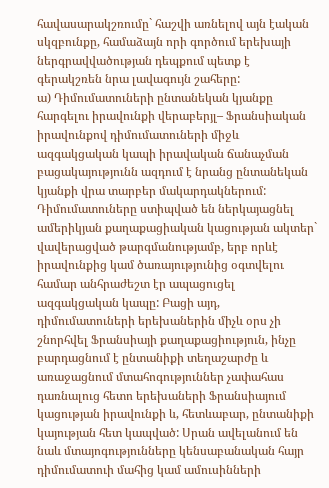հավասարակշռումը` հաշվի առնելով այն էական սկզբունքը, համաձայն որի գործում երեխայի ներգրավվածության դեպքում պետք է գերակշռեն նրա լավագույն շահերը:
ա) Դիմումատուների ընտանեկան կյանքը հարգելու իրավունքի վերաբերյլ– Ֆրանսիական իրավունքով դիմումատուների միջև ազգակցական կապի իրավական ճանաչման բացակայությունն ազդում է նրանց ընտանեկան կյանքի վրա տարբեր մակարդակներում: Դիմումատուները ստիպված են ներկայացնել ամերիկյան քաղաքացիական կացության ակտեր` վավերացված թարգմանությամբ, երբ որևէ իրավունքից կամ ծառայությունից օգտվելու համար անհրաժեշտ էր ապացուցել ազգակցական կապը: Բացի այդ, դիմումատուների երեխաներին միչև օրս չի շնորհվել Ֆրանսիայի քաղաքացիություն, ինչը բարդացնում է ընտանիքի տեղաշարժը և առաջացնում մտահոգություններ չափահաս դառնալուց հետո երեխաների Ֆրանսիայում կացության իրավունքի և, հետևաբար, ընտանիքի կայության հետ կապված: Սրան ավելանում են նաև մտայոգությունները կենսաբանական հայր դիմումատուի մահից կամ ամուսինների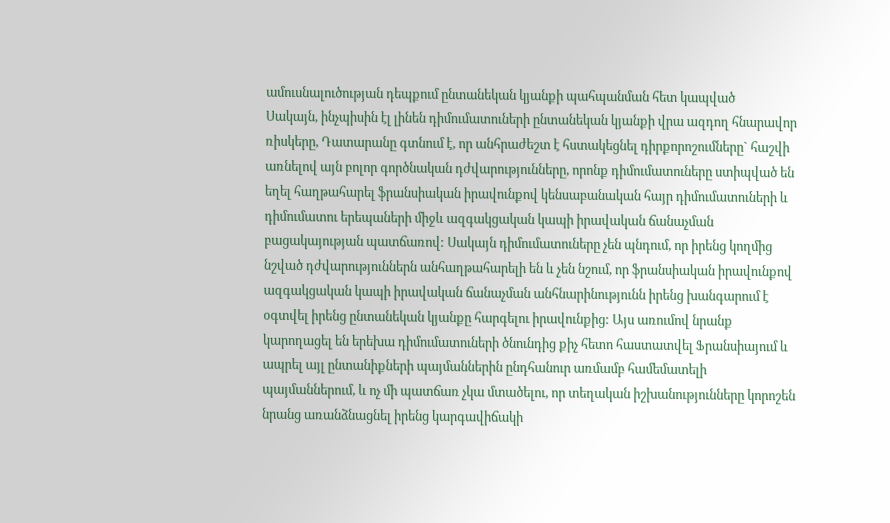ամուսնալուծության դեպքում ընտանեկան կյանքի պահպանման հետ կապված
Սակայն, ինչպիսին էլ լինեն դիմումատուների ընտանեկան կյանքի վրա ազդող հնարավոր ռիսկերը, Դատարանը գտնում է, որ անհրաժեշտ է հստակեցնել դիրքորոշումները` հաշվի առնելով այն բոլոր գործնական դժվարությունները, որոնք դիմումատուները ստիպված են եղել հաղթահարել ֆրանսիական իրավունքով կենսաբանական հայր դիմումատուների և դիմումատու երեպաների միջև ազգակցական կապի իրավական ճանաչման բացակայության պատճառով: Սակայն դիմումատուները չեն պնդում, որ իրենց կողմից նշված դժվարություններն անհաղթահարելի են և չեն նշում, որ ֆրանսիական իրավունքով ազգակցական կապի իրավական ճանաչման անհնարինությունն իրենց խանգարում է օգտվել իրենց ընտանեկան կյանքը հարգելու իրավունքից: Այս առումով նրանք կարողացել են երեխա դիմումատուների ծնունդից քիչ հետո հաստատվել Ֆրանսիայում և ապրել այլ ընտանիքների պայմաններին ընդհանուր առմամբ համեմատելի պայմաններում, և ոչ մի պատճառ չկա մտածելու, որ տեղական իշխանությունները կորոշեն նրանց առանձնացնել իրենց կարգավիճակի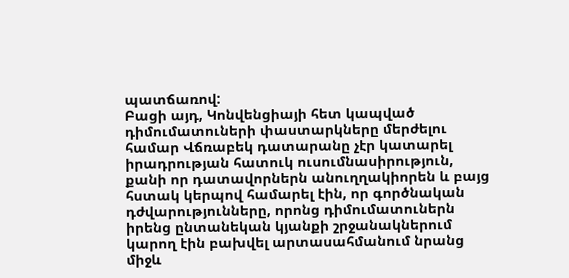պատճառով:
Բացի այդ, Կոնվենցիայի հետ կապված դիմումատուների փաստարկները մերժելու համար Վճռաբեկ դատարանը չէր կատարել իրադրության հատուկ ուսումնասիրություն, քանի որ դատավորներն անուղղակիորեն և բայց հստակ կերպով համարել էին, որ գործնական դժվարությունները, որոնց դիմումատուներն իրենց ընտանեկան կյանքի շրջանակներում կարող էին բախվել արտասահմանում նրանց միջև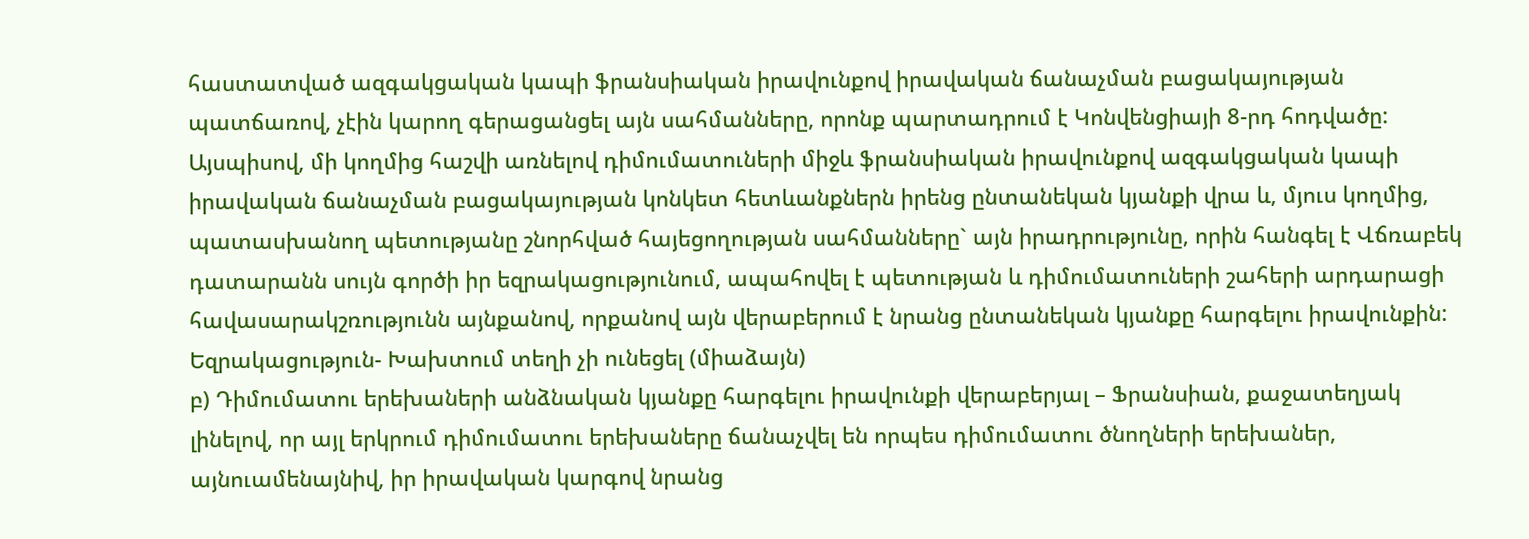հաստատված ազգակցական կապի ֆրանսիական իրավունքով իրավական ճանաչման բացակայության պատճառով, չէին կարող գերացանցել այն սահմանները, որոնք պարտադրում է Կոնվենցիայի 8-րդ հոդվածը:
Այսպիսով, մի կողմից հաշվի առնելով դիմումատուների միջև ֆրանսիական իրավունքով ազգակցական կապի իրավական ճանաչման բացակայության կոնկետ հետևանքներն իրենց ընտանեկան կյանքի վրա և, մյուս կողմից, պատասխանող պետությանը շնորհված հայեցողության սահմանները` այն իրադրությունը, որին հանգել է Վճռաբեկ դատարանն սույն գործի իր եզրակացությունում, ապահովել է պետության և դիմումատուների շահերի արդարացի հավասարակշռությունն այնքանով, որքանով այն վերաբերում է նրանց ընտանեկան կյանքը հարգելու իրավունքին:
Եզրակացություն- Խախտում տեղի չի ունեցել (միաձայն)
բ) Դիմումատու երեխաների անձնական կյանքը հարգելու իրավունքի վերաբերյալ – Ֆրանսիան, քաջատեղյակ լինելով, որ այլ երկրում դիմումատու երեխաները ճանաչվել են որպես դիմումատու ծնողների երեխաներ, այնուամենայնիվ, իր իրավական կարգով նրանց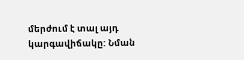մերժում է տալ այդ կարգավիճակը: Նման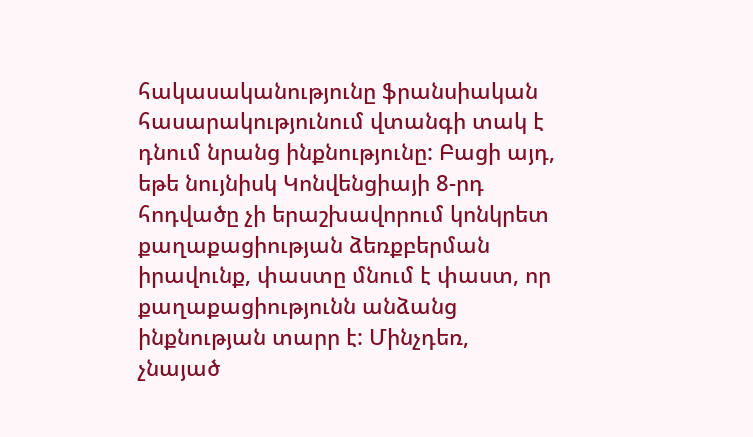հակասականությունը ֆրանսիական հասարակությունում վտանգի տակ է դնում նրանց ինքնությունը: Բացի այդ, եթե նույնիսկ Կոնվենցիայի 8-րդ հոդվածը չի երաշխավորում կոնկրետ քաղաքացիության ձեռքբերման իրավունք, փաստը մնում է փաստ, որ քաղաքացիությունն անձանց ինքնության տարր է: Մինչդեռ, չնայած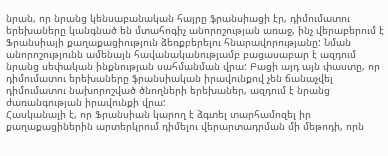նրան, որ նրանց կենսաբանական հայրը ֆրանսիացի էր, դիմումատու երեխաները կանգնած են մտահոգիչ անորոշության առաջ, ինչ վերաբերում է Ֆրանսիայի քաղաքացիություն ձեռքբերելու հնարավորությանը: Նման անորոշությունն ամենայն հավանականությամբ բացասաբար է ազդում նրանց սեփական ինքնության սահմանման վրա: Բացի այդ այն փաստը, որ դիմումատու երեխաները ֆրանսիական իրավունքով չեն ճանաչվել դիմումատու նախորոշված ծնողների երեխաներ, ազդում է նրանց ժառանգության իրավունքի վրա:
Հասկանալի է, որ Ֆրանսիան կարող է ձգտել տարհամոզել իր քաղաքացիներին արտերկրում դիմելու վերարտադրման մի մեթոդի, որն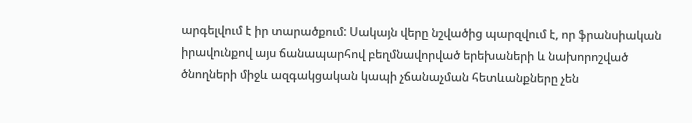արգելվում է իր տարածքում: Սակայն վերը նշվածից պարզվում է, որ ֆրանսիական իրավունքով այս ճանապարհով բեղմնավորված երեխաների և նախորոշված ծնողների միջև ազգակցական կապի չճանաչման հետևանքները չեն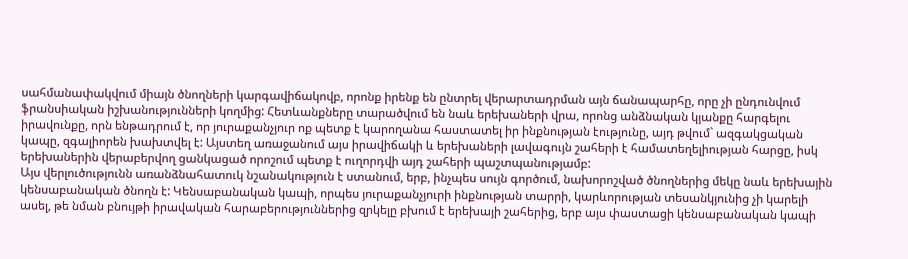սահմանափակվում միայն ծնողների կարգավիճակովբ, որոնք իրենք են ընտրել վերարտադրման այն ճանապարհը, որը չի ընդունվում ֆրանսիական իշխանությունների կողմից: Հետևանքները տարածվում են նաև երեխաների վրա, որոնց անձնական կյանքը հարգելու իրավունքը, որն ենթադրում է, որ յուրաքանչյուր ոք պետք է կարողանա հաստատել իր ինքնության էությունը, այդ թվում` ազգակցական կապը, զգալիորեն խախտվել է: Այստեղ առաջանում այս իրավիճակի և երեխաների լավագույն շահերի է համատեղելիության հարցը, իսկ երեխաներին վերաբերվող ցանկացած որոշում պետք է ուղորդվի այդ շահերի պաշտպանությամբ:
Այս վերլուծությունն առանձնահատուկ նշանակություն է ստանում, երբ, ինչպես սույն գործում, նախորոշված ծնողներից մեկը նաև երեխային կենսաբանական ծնողն է: Կենսաբանական կապի, որպես յուրաքանչյուրի ինքնության տարրի, կարևորության տեսանկյունից չի կարելի ասել, թե նման բնույթի իրավական հարաբերություններից զրկելը բխում է երեխայի շահերից, երբ այս փաստացի կենսաբանական կապի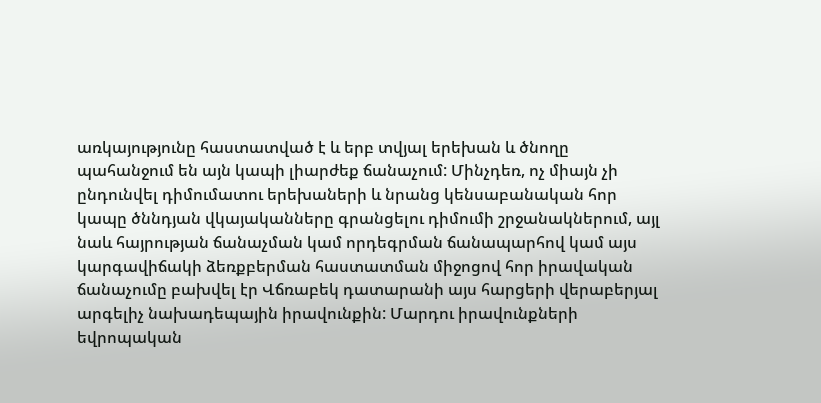առկայությունը հաստատված է և երբ տվյալ երեխան և ծնողը պահանջում են այն կապի լիարժեք ճանաչում: Մինչդեռ, ոչ միայն չի ընդունվել դիմումատու երեխաների և նրանց կենսաբանական հոր կապը ծննդյան վկայականները գրանցելու դիմումի շրջանակներում, այլ նաև հայրության ճանաչման կամ որդեգրման ճանապարհով կամ այս կարգավիճակի ձեռքբերման հաստատման միջոցով հոր իրավական ճանաչումը բախվել էր Վճռաբեկ դատարանի այս հարցերի վերաբերյալ արգելիչ նախադեպային իրավունքին: Մարդու իրավունքների եվրոպական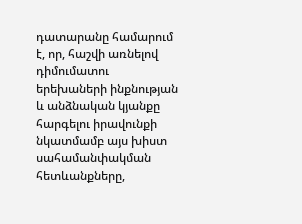դատարանը համարում է, որ, հաշվի առնելով դիմումատու երեխաների ինքնության և անձնական կյանքը հարգելու իրավունքի նկատմամբ այս խիստ սահամանփակման հետևանքները,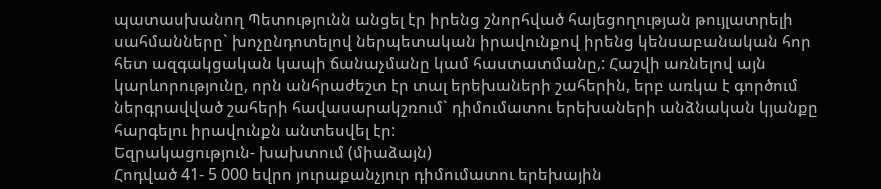պատասխանող Պետությունն անցել էր իրենց շնորհված հայեցողության թույլատրելի սահմանները` խոչընդոտելով ներպետական իրավունքով իրենց կենսաբանական հոր հետ ազգակցական կապի ճանաչմանը կամ հաստատմանը,: Հաշվի առնելով այն կարևորությունը, որն անհրաժեշտ էր տալ երեխաների շահերին, երբ առկա է գործում ներգրավված շահերի հավասարակշռում` դիմումատու երեխաների անձնական կյանքը հարգելու իրավունքն անտեսվել էր:
Եզրակացություն- խախտում (միաձայն)
Հոդված 41- 5 000 եվրո յուրաքանչյուր դիմումատու երեխային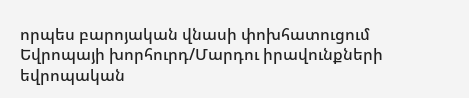որպես բարոյական վնասի փոխհատուցում
Եվրոպայի խորհուրդ/Մարդու իրավունքների եվրոպական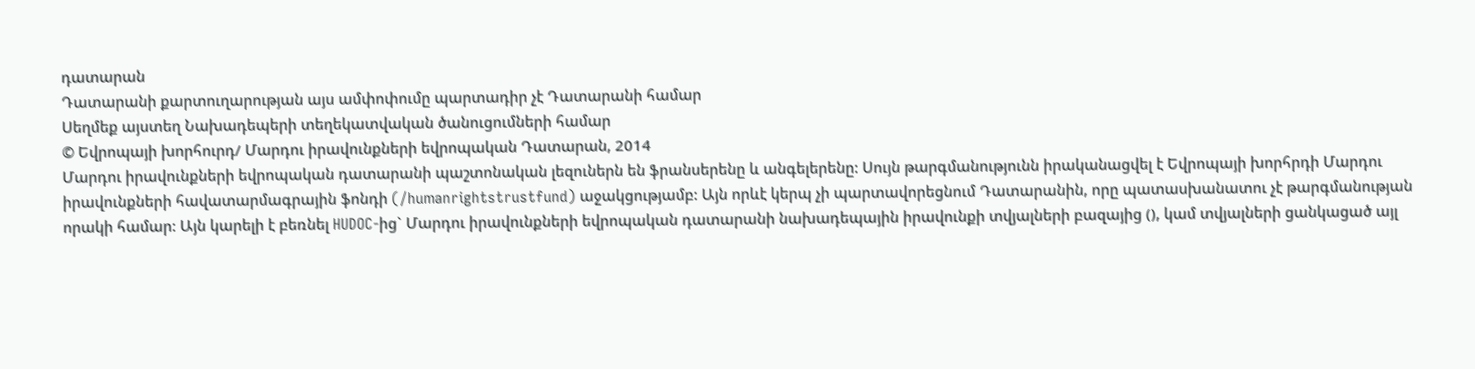դատարան
Դատարանի քարտուղարության այս ամփոփումը պարտադիր չէ Դատարանի համար
Սեղմեք այստեղ Նախադեպերի տեղեկատվական ծանուցումների համար
© Եվրոպայի խորհուրդ/ Մարդու իրավունքների եվրոպական Դատարան, 2014
Մարդու իրավունքների եվրոպական դատարանի պաշտոնական լեզուներն են ֆրանսերենը և անգելերենը: Սույն թարգմանությունն իրականացվել է Եվրոպայի խորհրդի Մարդու իրավունքների հավատարմագրային ֆոնդի (/humanrightstrustfund) աջակցությամբ: Այն որևէ կերպ չի պարտավորեցնում Դատարանին, որը պատասխանատու չէ թարգմանության որակի համար: Այն կարելի է բեռնել HUDOC-ից` Մարդու իրավունքների եվրոպական դատարանի նախադեպային իրավունքի տվյալների բազայից (), կամ տվյալների ցանկացած այլ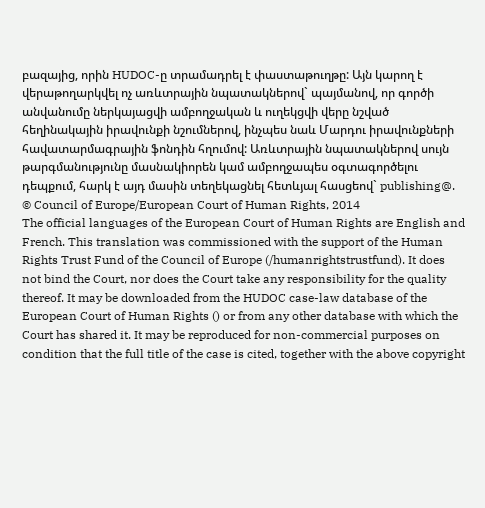բազայից, որին HUDOC-ը տրամադրել է փաստաթուղթը: Այն կարող է վերաթողարկվել ոչ առևտրային նպատակներով` պայմանով, որ գործի անվանումը ներկայացվի ամբողջական և ուղեկցվի վերը նշված հեղինակային իրավունքի նշումներով, ինչպես նաև Մարդու իրավունքների հավատարմագրային ֆոնդին հղումով: Առևտրային նպատակներով սույն թարգմանությունը մասնակիորեն կամ ամբողջապես օգտագործելու դեպքում, հարկ է այդ մասին տեղեկացնել հետևյալ հասցեով` publishing@.
© Council of Europe/European Court of Human Rights, 2014
The official languages of the European Court of Human Rights are English and French. This translation was commissioned with the support of the Human Rights Trust Fund of the Council of Europe (/humanrightstrustfund). It does not bind the Court, nor does the Court take any responsibility for the quality thereof. It may be downloaded from the HUDOC case-law database of the European Court of Human Rights () or from any other database with which the Court has shared it. It may be reproduced for non-commercial purposes on condition that the full title of the case is cited, together with the above copyright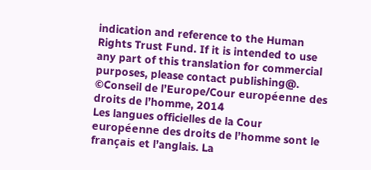indication and reference to the Human Rights Trust Fund. If it is intended to use any part of this translation for commercial purposes, please contact publishing@.
©Conseil de l’Europe/Cour européenne des droits de l’homme, 2014
Les langues officielles de la Cour européenne des droits de l’homme sont le français et l’anglais. La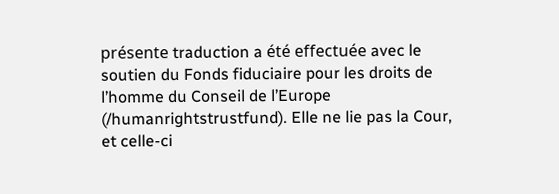présente traduction a été effectuée avec le soutien du Fonds fiduciaire pour les droits de l’homme du Conseil de l’Europe (/humanrightstrustfund). Elle ne lie pas la Cour, et celle-ci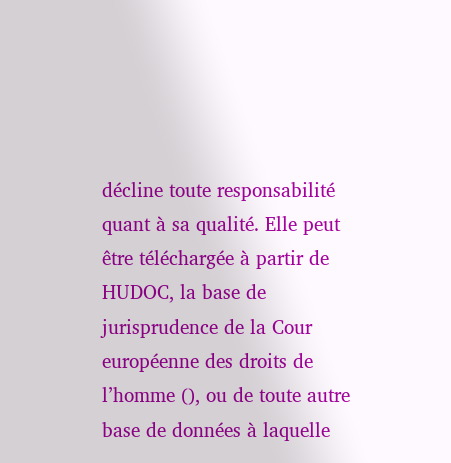décline toute responsabilité quant à sa qualité. Elle peut être téléchargée à partir de HUDOC, la base de jurisprudence de la Cour européenne des droits de l’homme (), ou de toute autre base de données à laquelle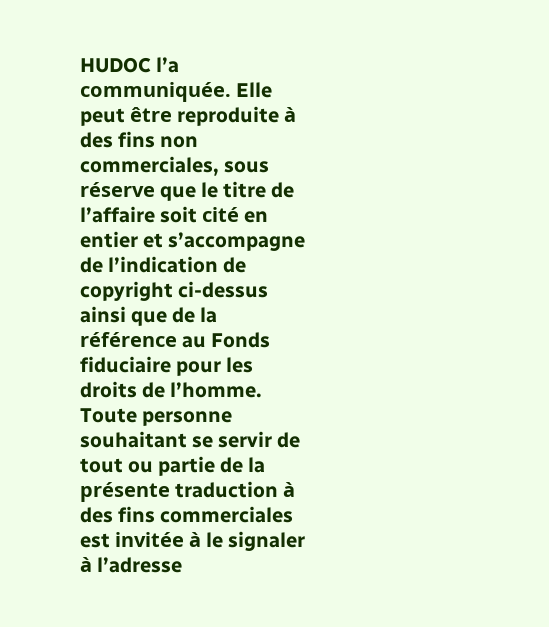HUDOC l’a communiquée. Elle peut être reproduite à des fins non commerciales, sous réserve que le titre de l’affaire soit cité en entier et s’accompagne de l’indication de copyright ci-dessus ainsi que de la référence au Fonds fiduciaire pour les droits de l’homme. Toute personne souhaitant se servir de tout ou partie de la présente traduction à des fins commerciales est invitée à le signaler à l’adresse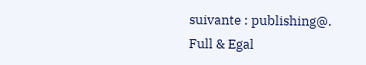suivante : publishing@.
Full & Egal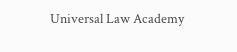Universal Law Academy